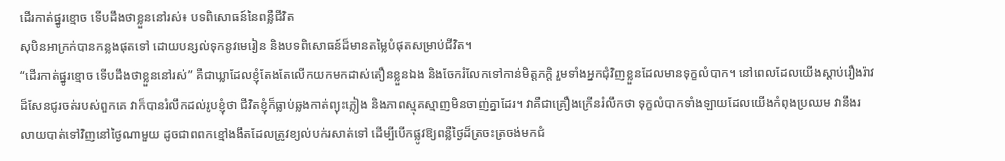ដើរកាត់ផ្នូរខ្មោច ទើបដឹងថាខ្លួននៅរស់៖ បទពិសោធន៍នៃពន្លឺជីវិត
សុបិនអាក្រក់បានកន្លងផុតទៅ ដោយបន្សល់ទុកនូវមេរៀន និងបទពិសោធន៍ដ៏មានតម្លៃបំផុតសម្រាប់ជីវិត។
“ដើរកាត់ផ្នូរខ្មោច ទើបដឹងថាខ្លួននៅរស់” គឺជាឃ្លាដែលខ្ញុំតែងតែលើកយកមកដាស់តឿនខ្លួនឯង និងចែករំលែកទៅកាន់មិត្តភក្តិ រួមទាំងអ្នកជុំវិញខ្លួនដែលមានទុក្ខលំបាក។ នៅពេលដែលយើងស្ដាប់រឿងរ៉ាវដ៏សែនជូរចត់របស់ពួកគេ វាក៏បានរំលឹកដល់រូបខ្ញុំថា ជីវិតខ្ញុំក៏ធ្លាប់ឆ្លងកាត់ព្យុះភ្លៀង និងភាពស្មុគស្មាញមិនចាញ់គ្នាដែរ។ វាគឺជាគ្រឿងក្រើនរំលឹកថា ទុក្ខលំបាកទាំងឡាយដែលយើងកំពុងប្រឈម វានឹងរលាយបាត់ទៅវិញនៅថ្ងៃណាមួយ ដូចជាពពកខ្មៅងងឹតដែលត្រូវខ្យល់បក់រសាត់ទៅ ដើម្បីបើកផ្លូវឱ្យពន្លឺថ្ងៃដ៏ត្រចះត្រចង់មកជំ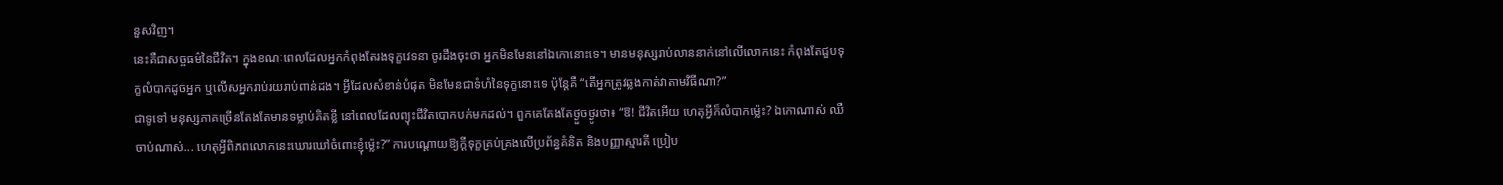នួសវិញ។
នេះគឺជាសច្ចធម៌នៃជីវិត។ ក្នុងខណៈពេលដែលអ្នកកំពុងតែរងទុក្ខវេទនា ចូរដឹងចុះថា អ្នកមិនមែននៅឯកោនោះទេ។ មានមនុស្សរាប់លាននាក់នៅលើលោកនេះ កំពុងតែជួបទុក្ខលំបាកដូចអ្នក ឬលើសអ្នករាប់រយរាប់ពាន់ដង។ អ្វីដែលសំខាន់បំផុត មិនមែនជាទំហំនៃទុក្ខនោះទេ ប៉ុន្តែគឺ “តើអ្នកត្រូវឆ្លងកាត់វាតាមវិធីណា?”
ជាទូទៅ មនុស្សភាគច្រើនតែងតែមានទម្លាប់គិតខ្លី នៅពេលដែលព្យុះជីវិតបោកបក់មកដល់។ ពួកគេតែងតែថ្ងួចថ្ងូរថា៖ “ឱ! ជីវិតអើយ ហេតុអ្វីក៏លំបាកម្ល៉េះ? ឯកោណាស់ ឈឺចាប់ណាស់... ហេតុអ្វីពិភពលោកនេះឃោរឃៅចំពោះខ្ញុំម្ល៉េះ?” ការបណ្តោយឱ្យក្ដីទុក្ខគ្រប់គ្រងលើប្រព័ន្ធគំនិត និងបញ្ញាស្មារតី ប្រៀប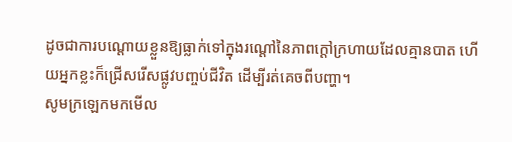ដូចជាការបណ្តោយខ្លួនឱ្យធ្លាក់ទៅក្នុងរណ្ដៅនៃភាពក្ដៅក្រហាយដែលគ្មានបាត ហើយអ្នកខ្លះក៏ជ្រើសរើសផ្លូវបញ្ចប់ជីវិត ដើម្បីរត់គេចពីបញ្ហា។
សូមក្រឡេកមកមើល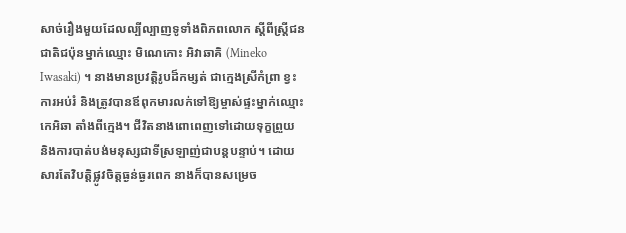សាច់រឿងមួយដែលល្បីល្បាញទូទាំងពិភពលោក ស្តីពីស្ត្រីជនជាតិជប៉ុនម្នាក់ឈ្មោះ មិណេកោះ អិវាឆាគិ (Mineko Iwasaki) ។ នាងមានប្រវត្តិរូបដ៏កម្សត់ ជាក្មេងស្រីកំព្រា ខ្វះការអប់រំ និងត្រូវបានឪពុកមារលក់ទៅឱ្យម្ចាស់ផ្ទះម្នាក់ឈ្មោះ កេអិឆា តាំងពីក្មេង។ ជីវិតនាងពោពេញទៅដោយទុក្ខព្រួយ និងការបាត់បង់មនុស្សជាទីស្រឡាញ់ជាបន្តបន្ទាប់។ ដោយសារតែវិបត្តិផ្លូវចិត្តធ្ងន់ធ្ងរពេក នាងក៏បានសម្រេច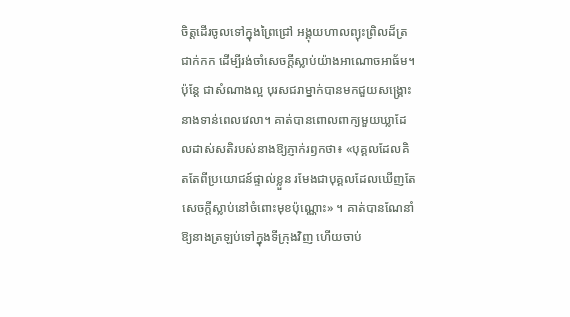ចិត្តដើរចូលទៅក្នុងព្រៃជ្រៅ អង្គុយហាលព្យុះព្រិលដ៏ត្រជាក់កក ដើម្បីរង់ចាំសេចក្ដីស្លាប់យ៉ាងអាណោចអាធ័ម។
ប៉ុន្តែ ជាសំណាងល្អ បុរសជរាម្នាក់បានមកជួយសង្គ្រោះនាងទាន់ពេលវេលា។ គាត់បានពោលពាក្យមួយឃ្លាដែលដាស់សតិរបស់នាងឱ្យភ្ញាក់រឭកថា៖ «បុគ្គលដែលគិតតែពីប្រយោជន៍ផ្ទាល់ខ្លួន រមែងជាបុគ្គលដែលឃើញតែសេចក្ដីស្លាប់នៅចំពោះមុខប៉ុណ្ណោះ» ។ គាត់បានណែនាំឱ្យនាងត្រឡប់ទៅក្នុងទីក្រុងវិញ ហើយចាប់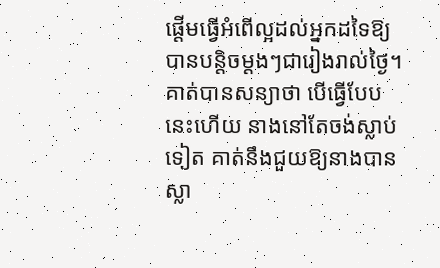ផ្ដើមធ្វើអំពើល្អដល់អ្នកដទៃឱ្យបានបន្តិចម្ដងៗជារៀងរាល់ថ្ងៃ។ គាត់បានសន្យាថា បើធ្វើបែបនេះហើយ នាងនៅតែចង់ស្លាប់ទៀត គាត់នឹងជួយឱ្យនាងបានស្លា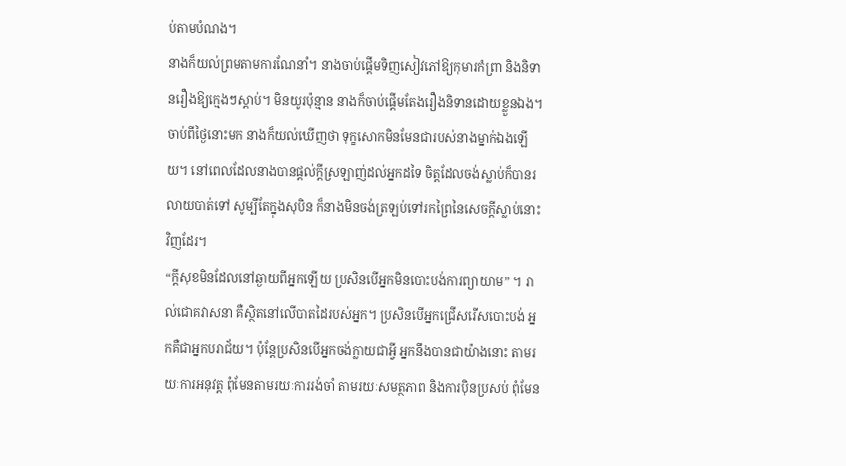ប់តាមបំណង។
នាងក៏យល់ព្រមតាមការណែនាំ។ នាងចាប់ផ្ដើមទិញសៀវភៅឱ្យកុមារកំព្រា និងនិទានរឿងឱ្យក្មេងៗស្ដាប់។ មិនយូរប៉ុន្មាន នាងក៏ចាប់ផ្ដើមតែងរឿងនិទានដោយខ្លួនឯង។ ចាប់ពីថ្ងៃនោះមក នាងក៏យល់ឃើញថា ទុក្ខសោកមិនមែនជារបស់នាងម្នាក់ឯងឡើយ។ នៅពេលដែលនាងបានផ្តល់ក្ដីស្រឡាញ់ដល់អ្នកដទៃ ចិត្តដែលចង់ស្លាប់ក៏បានរលាយបាត់ទៅ សូម្បីតែក្នុងសុបិន ក៏នាងមិនចង់ត្រឡប់ទៅរកព្រៃនៃសេចក្ដីស្លាប់នោះវិញដែរ។
“ក្ដីសុខមិនដែលនៅឆ្ងាយពីអ្នកឡើយ ប្រសិនបើអ្នកមិនបោះបង់ការព្យាយាម” ។ រាល់ជោគវាសនា គឺស្ថិតនៅលើបាតដៃរបស់អ្នក។ ប្រសិនបើអ្នកជ្រើសរើសបោះបង់ អ្នកគឺជាអ្នកបរាជ័យ។ ប៉ុន្តែប្រសិនបើអ្នកចង់ក្លាយជាអ្វី អ្នកនឹងបានជាយ៉ាងនោះ តាមរយៈការអនុវត្ត ពុំមែនតាមរយៈការរង់ចាំ តាមរយៈសមត្ថភាព និងការប៉ិនប្រសប់ ពុំមែន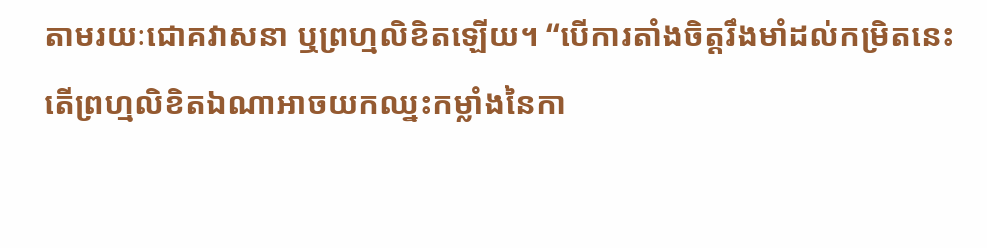តាមរយៈជោគវាសនា ឬព្រហ្មលិខិតឡើយ។ “បើការតាំងចិត្តរឹងមាំដល់កម្រិតនេះ តើព្រហ្មលិខិតឯណាអាចយកឈ្នះកម្លាំងនៃកា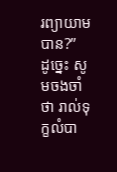រព្យាយាមបាន?”
ដូច្នេះ សូមចងចាំថា រាល់ទុក្ខលំបា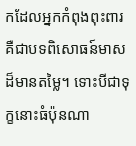កដែលអ្នកកំពុងពុះពារ គឺជាបទពិសោធន៍មាសដ៏មានតម្លៃ។ ទោះបីជាទុក្ខនោះធំប៉ុនណា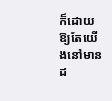ក៏ដោយ ឱ្យតែយើងនៅមានដ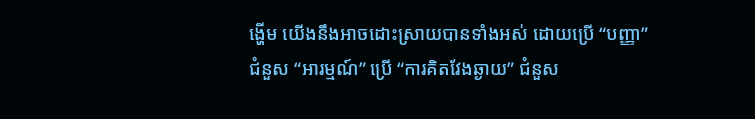ង្ហើម យើងនឹងអាចដោះស្រាយបានទាំងអស់ ដោយប្រើ “បញ្ញា” ជំនួស “អារម្មណ៍” ប្រើ “ការគិតវែងឆ្ងាយ” ជំនួស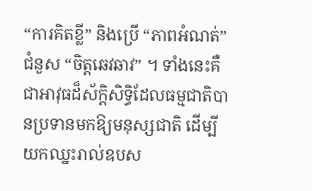“ការគិតខ្លី” និងប្រើ “ភាពអំណត់” ជំនួស “ចិត្តឆេវឆាវ” ។ ទាំងនេះគឺជាអាវុធដ៏ស័ក្តិសិទ្ធិដែលធម្មជាតិបានប្រទានមកឱ្យមនុស្សជាតិ ដើម្បីយកឈ្នះរាល់ឧបស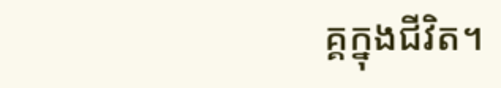គ្គក្នុងជីវិត។